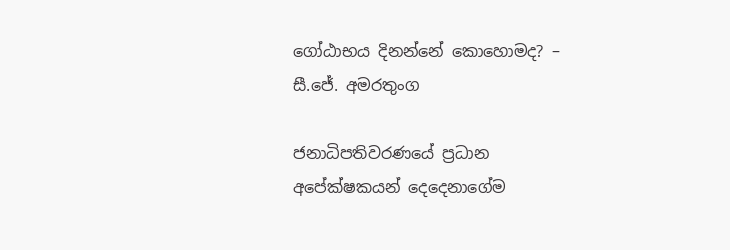ගෝඨාභය දිනන්නේ කොහොමද? – සී.ජේ. අමරතුංග

ජනාධිපතිවරණයේ ප්‍රධාන අපේක්ෂකයන් දෙදෙනාගේම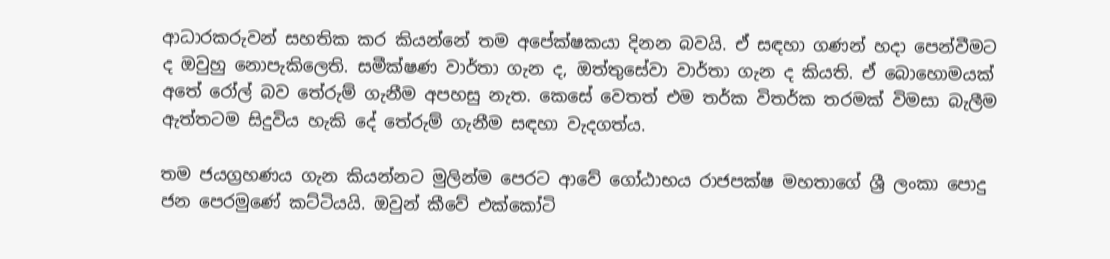ආධාරකරුවන් සහතික කර කියන්නේ තම අපේක්ෂකයා දිනන බවයි. ඒ සඳහා ගණන් හදා පෙන්වීමට ද ඔවුහු නොපැකිලෙති. සමීක්ෂණ වාර්තා ගැන ද, ඔත්තුසේවා වාර්තා ගැන ද කියති. ඒ බොහොමයක් අතේ රෝල් බව තේරුම් ගැනීම අපහසු නැත. කෙසේ වෙතත් එම තර්ක විතර්ක තරමක් විමසා බැලීම ඇත්තටම සිදුවිය හැකි දේ තේරුම් ගැනීම සඳහා වැදගත්ය.

තම ජයග්‍රහණය ගැන කියන්නට මුලින්ම පෙරට ආවේ ගෝඨාභය රාජපක්ෂ මහතාගේ ශ්‍රී ලංකා පොදු ජන පෙරමුණේ කට්ටියයි. ඔවුන් කීවේ එක්කෝටි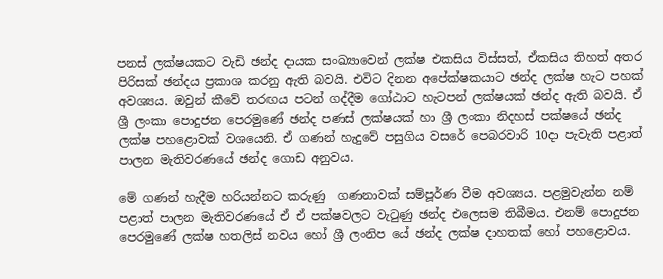පනස් ලක්ෂයකට වැඩි ඡන්ද දායක සංඛ්‍යාවෙන් ලක්ෂ එකසිය විස්සත්, ඒකසිය තිහත් අතර පිරිසක් ඡන්දය ප්‍රකාශ කරනු ඇති බවයි. එවිට දිනන අපේක්ෂකයාට ඡන්ද ලක්ෂ හැට පහක් අවශ්‍යය. ඔවුන් කීවේ තරඟය පටන් ගද්දීම ගෝඨාට හැටපන් ලක්ෂයක් ඡන්ද ඇති බවයි. ඒ ශ්‍රී ලංකා පොදුජන පෙරමුණේ ඡන්ද පණස් ලක්ෂයක් හා ශ්‍රී ලංකා නිදහස් පක්ෂයේ ඡන්ද ලක්ෂ පහළොවක් වශයෙනි. ඒ ගණන් හැදුවේ පසුගිය වසරේ පෙබරවාරි 10දා පැවැති පළාත් පාලන මැතිවරණයේ ඡන්ද ගොඩ අනුවය.

මේ ගණන් හැදීම හරියන්නට කරුණු  ගණනාවක් සම්පූර්ණ වීම අවශ්‍යය. පළමුවැන්න නම් පළාත් පාලන මැතිවරණයේ ඒ ඒ පක්ෂවලට වැටුණු ඡන්ද එලෙසම තිබීමය. එනම් පොදුජන පෙරමුණේ ලක්ෂ හතලිස් නවය හෝ ශ්‍රී ලංනිප යේ ඡන්ද ලක්ෂ දාහතක් හෝ පහළොවය.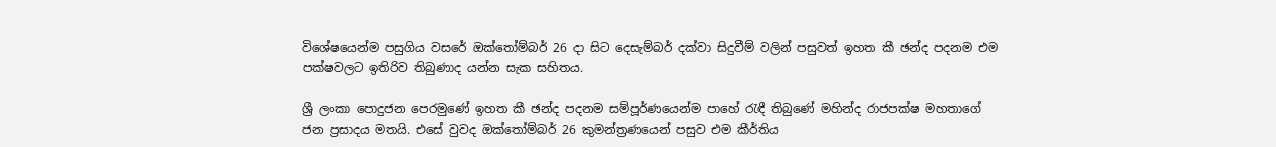විශේෂයෙන්ම පසුගිය වසරේ ඔක්තෝම්බර් 26 දා සිට දෙසැම්බර් දක්වා සිදුවීම් වලින් පසුවත් ඉහත කී ඡන්ද පදනම එම පක්ෂවලට ඉතිරිව තිබුණාද යන්න සැක සහිතය.

ශ්‍රී ලංකා පොදුජන පෙරමුණේ ඉහත කී ඡන්ද පදනම සම්පූර්ණයෙන්ම පාහේ රැඳී තිබුණේ මහින්ද රාජපක්ෂ මහතාගේ ජන ප්‍රසාදය මතයි. එසේ වුවද ඔක්තෝම්බර් 26 කුමන්ත්‍රණයෙන් පසුව එම කීර්තිය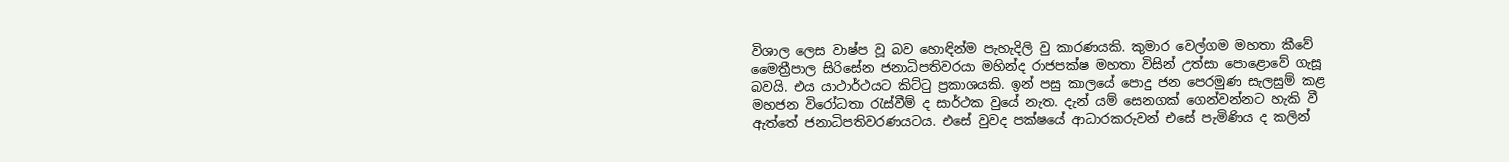විශාල ලෙස වාෂ්ප වූ බව හොඳින්ම පැහැදිලි වු කාරණයකි. කුමාර වෙල්ගම මහතා කීවේ මෛත්‍රීපාල සිරිසේන ජනාධිපතිවරයා මහින්ද රාජපක්ෂ මහතා විසින් උත්සා පොළොවේ ගැසූ බවයි. එය යාථාර්ථයට කිට්ටු ප්‍රකාශයකි. ඉන් පසු කාලයේ පොදු ජන පෙරමුණ සැලසුම් කළ මහජන විරෝධතා රැස්වීම් ද සාර්ථක වුයේ නැත. දැන් යම් සෙනගක් ගෙන්වන්නට හැකි වී ඇත්තේ ජනාධිපතිවරණයටය. එසේ වුවද පක්ෂයේ ආධාරකරුවන් එසේ පැමිණිය ද කලින්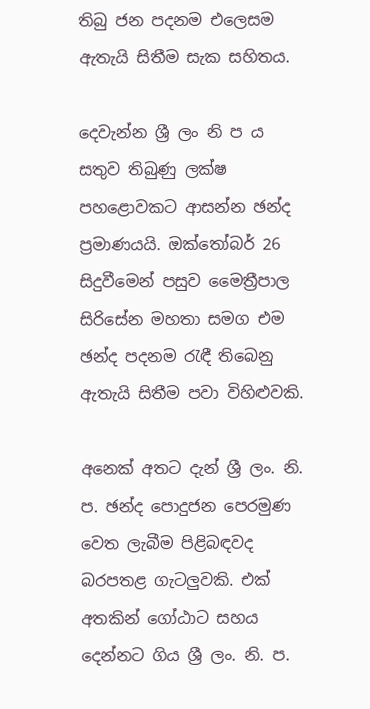තිබු ජන පදනම එලෙසම ඇතැයි සිතීම සැක සහිතය.

දෙවැන්න ශ්‍රී ලං නි ප ය සතුව තිබුණු ලක්ෂ පහළොවකට ආසන්න ඡන්ද ප්‍රමාණයයි. ඔක්තෝබර් 26 සිදුවීමෙන් පසුව මෛත්‍රීපාල සිරිසේන මහතා සමග එම ඡන්ද පදනම රැඳී තිබෙනු ඇතැයි සිතීම පවා විහිළුවකි.

අනෙක් අතට දැන් ශ්‍රී ලං. නි. ප. ඡන්ද පොදුජන පෙරමුණ වෙත ලැබීම පිළිබඳවද බරපතළ ගැටලුවකි. එක් අතකින් ගෝඨාට සහය දෙන්නට ගිය ශ්‍රී ලං. නි. ප.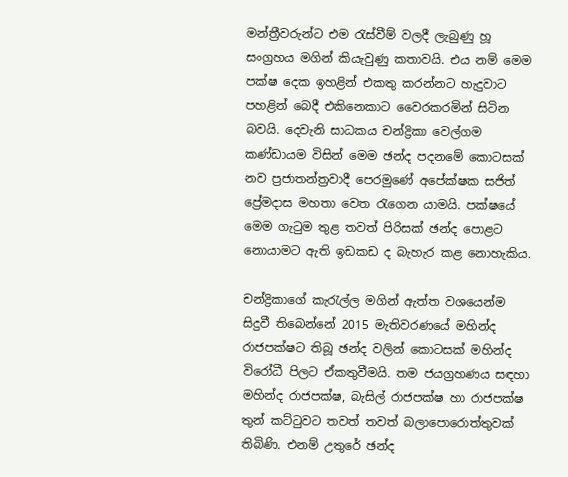මන්ත්‍රීවරුන්ට එම රැස්වීම් වලදී ලැබුණු හූ සංග්‍රහය මගින් කියැවුණු කතාවයි. එය නම් මෙම පක්ෂ දෙක ඉහළින් එකතු කරන්නට හැදුවාට පහළින් බෙදී එකිනෙකාට වෛරකරමින් සිටින බවයි. දෙවැනි සාධකය චන්ද්‍රිකා වෙල්ගම කණ්ඩායම විසින් මෙම ඡන්ද පදනමේ කොටසක් නව ප්‍රජාතන්ත්‍රවාදී පෙරමුණේ අපේක්ෂක සජිත් ප්‍රේමදාස මහතා වෙත රැගෙන යාමයි. පක්ෂයේ මෙම ගැටුම තුළ තවත් පිරිසක් ඡන්ද පොළට නොයාමට ඇති ඉඩකඩ ද බැහැර කළ නොහැකිය.

චන්ද්‍රිකාගේ කැරැල්ල මගින් ඇත්ත වශයෙන්ම සිදුවී තිබෙන්නේ 2015 මැතිවරණයේ මහින්ද රාජපක්ෂට තිබූ ඡන්ද වලින් කොටසක් මහින්ද විරෝධී පිලට ඒකතුවීමයි. තම ජයග්‍රහණය සඳහා මහින්ද රාජපක්ෂ, බැසිල් රාජපක්ෂ හා රාජපක්ෂ තුන් කට්ටුවට තවත් තවත් බලාපොරොත්තුවක් තිබිණි. එනම් උතුරේ ඡන්ද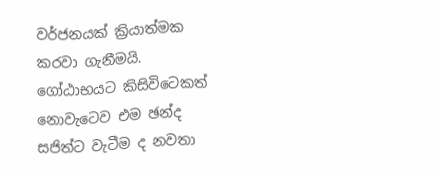වර්ජනයක් ක්‍රියාත්මක කරවා ගැනීමයි. ගෝඨාභයට කිසිවිටෙකත් නොවැටෙව එම ඡන්ද සජිත්ට වැටීම ද නවතා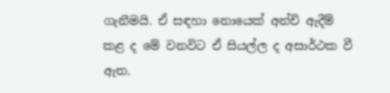ගැනීමයි. ඒ සඳහා නොයෙක් අන්චි ඇදීම් කළ ද මේ වනවිට ඒ සියල්ල ද අසාර්ථක වී ඇත.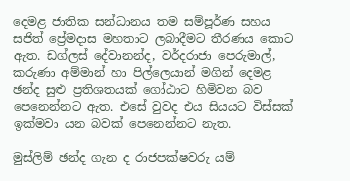දෙමළ ජාතික සන්ධානය තම සම්පූර්ණ සහය සජිත් ප්‍රේමදාස මහතාට ලබාදීමට තීරණය කොට ඇත. ඩග්ලස් දේවානන්ද, වර්දරාජා පෙරුමාල්, කරුණා අම්මාන් හා පිල්ලෙයාන් මගින් දෙමළ ඡන්ද සුළු ප්‍රතිශතයක් ගෝඨාට හිමිවන බව පෙනෙන්නට ඇත. එසේ වුවද එය සියයට විස්සක් ඉක්මවා යන බවක් පෙනෙන්නට නැත.

මුස්ලිම් ඡන්ද ගැන ද රාජපක්ෂවරු යම්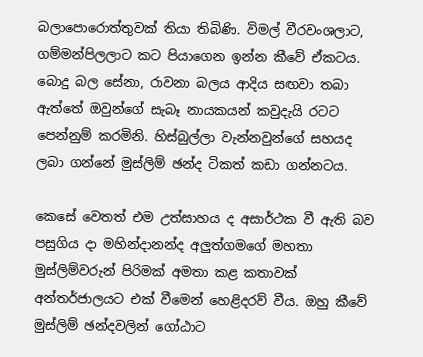බලාපොරොත්තුවක් තියා තිබිණි. විමල් වීරවංශලාට, ගම්මන්පිලලාට කට පියාගෙන ඉන්න කීවේ ඒකටය. බොදු බල සේනා, රාවනා බලය ආදිය සඟවා තබා ඇත්තේ ඔවුන්ගේ සැබෑ නායකයන් කවුදැයි රටට පෙන්නුම් කරමිනි. හිස්බුල්ලා වැන්නවුන්ගේ සහයද ලබා ගන්නේ මුස්ලිම් ඡන්ද ටිකත් කඩා ගන්නටය.

කෙසේ වෙතත් එම උත්සාහය ද අසාර්ථක වී ඇති බව පසුගිය දා මහින්දානන්ද අලුත්ගමගේ මහතා මුස්ලිම්වරුන් පිරිමක් අමතා කළ කතාවක් අන්තර්ජාලයට එක් වීමෙන් හෙළිදරව් වීය. ඔහු කීවේ මුස්ලිම් ඡන්දවලින් ගෝඨාට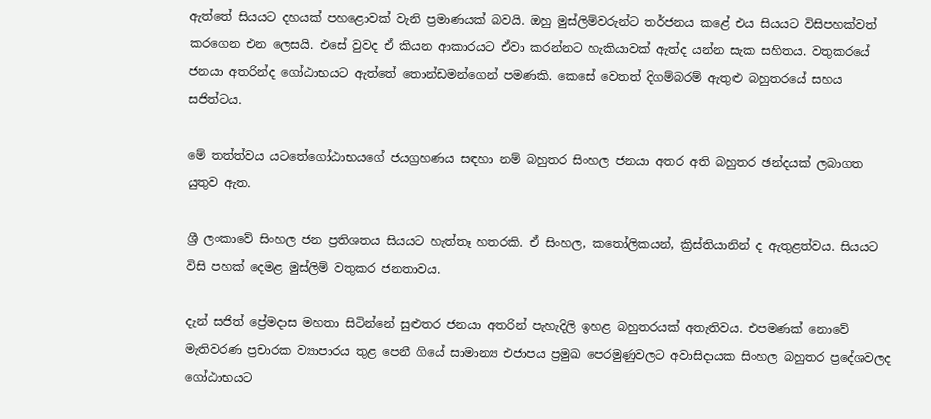ඇත්තේ සියයට දහයක් පහළොවක් වැනි ප්‍රමාණයක් බවයි. ඔහු මුස්ලිම්වරුන්ට තර්ජනය කළේ එය සියයට විසිපහක්වත් කරගෙන එන ලෙසයි. එසේ වුවද ඒ කියන ආකාරයට ඒවා කරන්නට හැකියාවක් ඇත්ද යන්න සැක සහිතය. වතුකරයේ ජනයා අතරින්ද ගෝඨාභයට ඇත්තේ තොන්ඩමන්ගෙන් පමණකි. කෙසේ වෙතත් දිගම්බරම් ඇතුළු බහුතරයේ සහය සජිත්ටය.

මේ තත්ත්වය යටතේගෝඨාභයගේ ජයග්‍රහණය සඳහා නම් බහුතර සිංහල ජනයා අතර අති බහුතර ඡන්දයක් ලබාගත යුතුව ඇත.

ශ්‍රී ලංකාවේ සිංහල ජන ප්‍රතිශතය සියයට හැත්තෑ හතරකි. ඒ සිංහල, කතෝලිකයන්, ක්‍රිස්තියානින් ද ඇතුළත්වය. සියයට විසි පහක් දෙමළ මුස්ලිම් වතුකර ජනතාවය.

දැන් සජිත් ප්‍රේමදාස මහතා සිටින්නේ සුළුතර ජනයා අතරින් පැහැදිලි ඉහළ බහුතරයක් අතැතිවය. එපමණක් නොවේ මැතිවරණ ප්‍රචාරක ව්‍යාපාරය තුළ පෙනී ගියේ සාමාන්‍ය එජාපය ප්‍රමුඛ පෙරමුණුවලට අවාසිදායක සිංහල බහුතර ප්‍රදේශවලද ගෝඨාභයට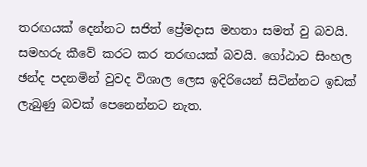තරඟයක් දෙන්නට සජිත් ප්‍රේමදාස මහතා සමත් වු බවයි. සමහරු කීවේ කරට කර තරඟයක් බවයි. ගෝඨාට සිංහල ඡන්ද පදනමින් වුවද විශාල ලෙස ඉදිරියෙන් සිටින්නට ඉඩක් ලැබුණු බවක් පෙනෙන්නට නැත.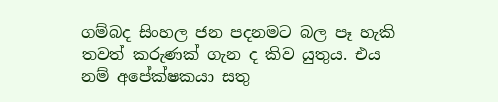ගම්බද සිංහල ජන පදනමට බල පෑ හැකි තවත් කරුණක් ගැන ද කිව යුතුය. එය නම් අපේක්ෂකයා සතු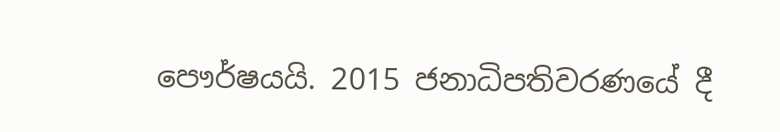පෞර්ෂයයි. 2015 ජනාධිපතිවරණයේ දී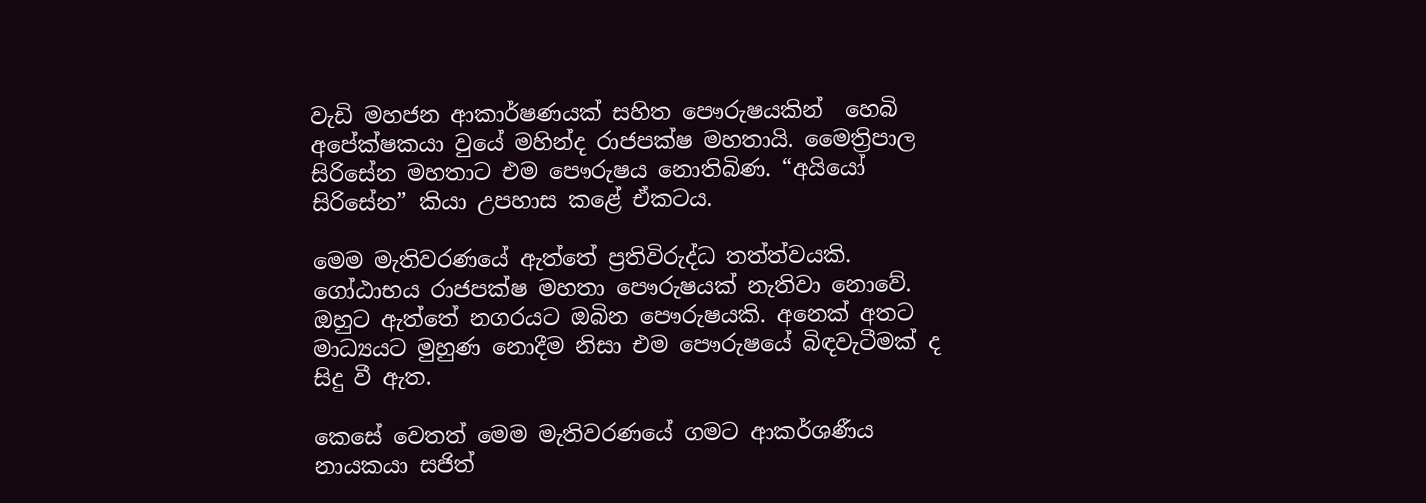වැඩි මහජන ආකාර්ෂණයක් සහිත පෞරුෂයකින්  හෙබි අපේක්ෂකයා වුයේ මහින්ද රාජපක්ෂ මහතායි. මෛත්‍රිපාල සිරිසේන මහතාට එම පෞරුෂය නොතිබිණ. “අයියෝ සිරිසේන” කියා උපහාස කළේ ඒකටය.

මෙම මැතිවරණයේ ඇත්තේ ප්‍රතිවිරුද්ධ තත්ත්වයකි. ගෝඨාභය රාජපක්ෂ මහතා පෞරුෂයක් නැතිවා නොවේ. ඔහුට ඇත්තේ නගරයට ඔබින පෞරුෂයකි. අනෙක් අතට මාධ්‍යයට මුහුණ නොදීම නිසා එම පෞරුෂයේ බිඳවැටීමක් ද සිදු වී ඇත.

කෙසේ වෙතත් මෙම මැතිවරණයේ ගමට ආකර්ශණීය නායකයා සජිත්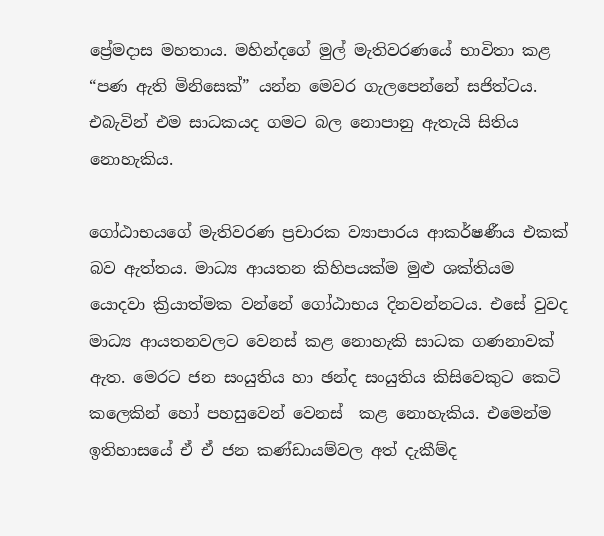ප්‍රේමදාස මහතාය. මහින්දගේ මුල් මැතිවරණයේ භාවිතා කළ “පණ ඇති මිනිසෙක්” යන්න මෙවර ගැලපෙන්නේ සජිත්ටය. එබැවින් එම සාධකයද ගමට බල නොපානු ඇතැයි සිතිය නොහැකිය.

ගෝඨාභයගේ මැතිවරණ ප්‍රචාරක ව්‍යාපාරය ආකර්ෂණීය එකක් බව ඇත්තය. මාධ්‍ය ආයතන කිහිපයක්ම මුළු ශක්තියම යොදවා ක්‍රියාත්මක වන්නේ ගෝඨාභය දිනවන්නටය. එසේ වුවද මාධ්‍ය ආයතනවලට වෙනස් කළ නොහැකි සාධක ගණනාවක් ඇත. මෙරට ජන සංයුතිය හා ඡන්ද සංයුතිය කිසිවෙකුට කෙටි කලෙකින් හෝ පහසුවෙන් වෙනස්  ‍කළ නොහැකිය. එමෙන්ම ඉතිහාසයේ ඒ ඒ ජන කණ්ඩායම්වල අත් දැකීම්ද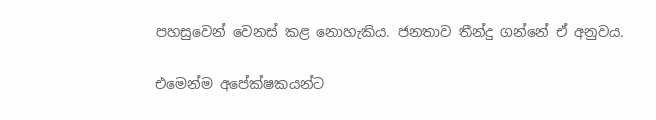පහසුවෙන් වෙනස් කළ නොහැකිය. ජනතාව තීන්දු ගන්නේ ඒ අනුවය.

එමෙන්ම අපේක්ෂකයන්ට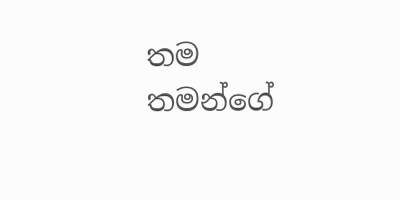තම තමන්ගේ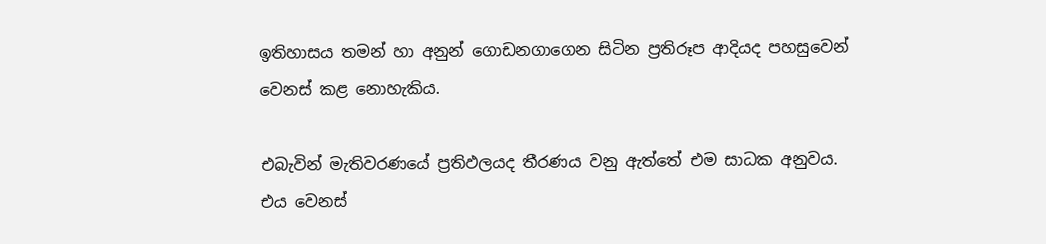ඉතිහාසය තමන් හා අනුන් ගොඩනගාගෙන සිටින ප්‍රතිරූප ආදියද පහසුවෙන් වෙනස් කළ නොහැකිය.

එබැවින් මැතිවරණයේ ප්‍රතිඵලයද තීරණය වනු ඇත්තේ එම සාධක අනුවය. එය වෙනස්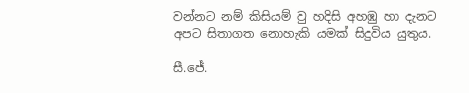වන්නට නම් කිසියම් වු හදිසි අහඹු හා දැනට අපට සිතාගත නොහැකි යමක් සිදුවිය යුතුය.

සී.ජේ.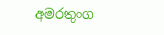අමරතුංග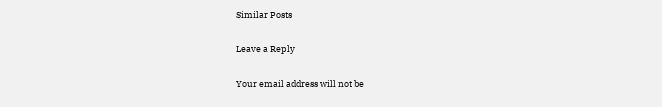Similar Posts

Leave a Reply

Your email address will not be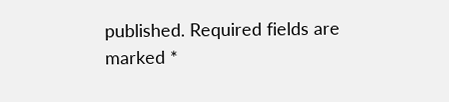published. Required fields are marked *